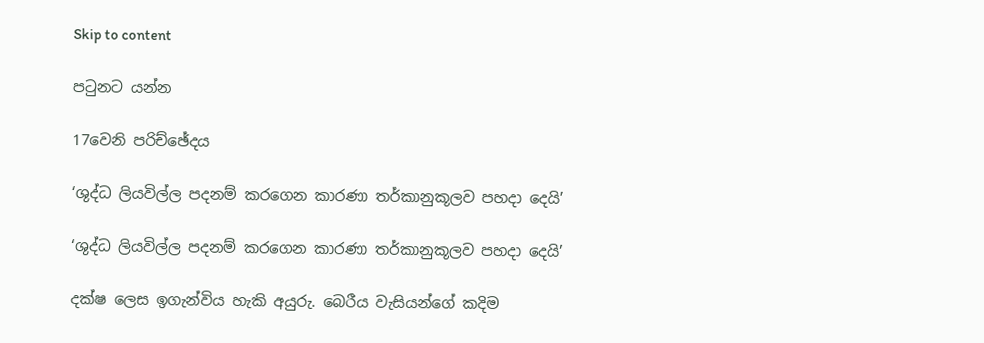Skip to content

පටුනට යන්න

17වෙනි පරිච්ඡේදය

‘ශුද්ධ ලියවිල්ල පදනම් කරගෙන කාරණා තර්කානුකූලව පහදා දෙයි’

‘ශුද්ධ ලියවිල්ල පදනම් කරගෙන කාරණා තර්කානුකූලව පහදා දෙයි’

දක්ෂ ලෙස ඉගැන්විය හැකි අයුරු. බෙරීය වැසියන්ගේ කදිම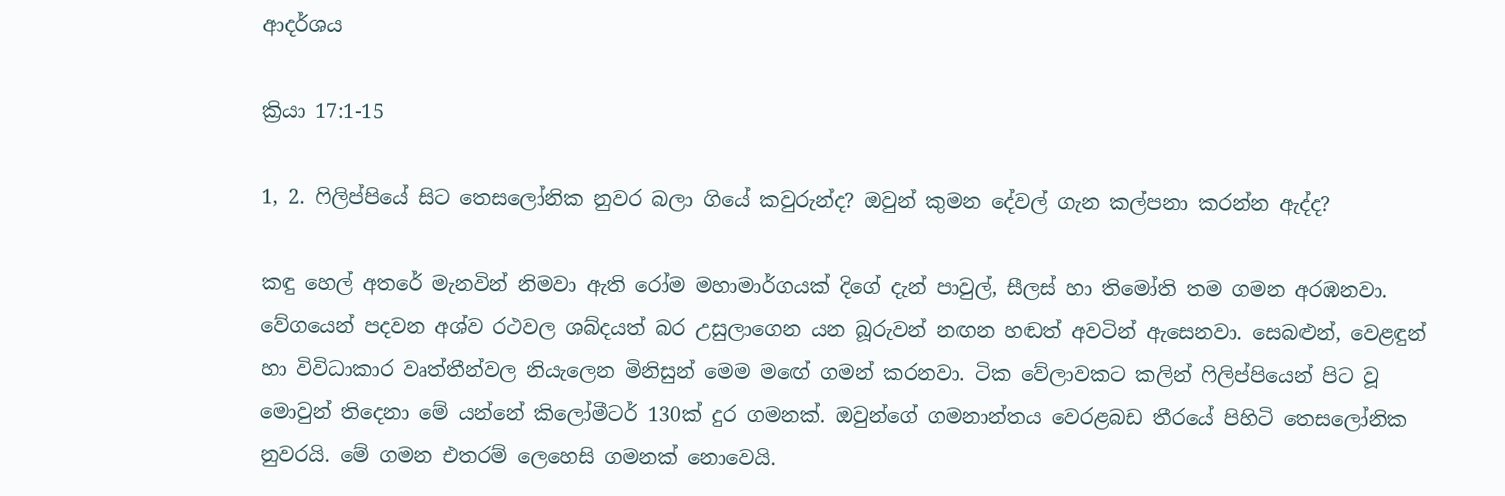ආදර්ශය

ක්‍රියා 17:1-15

1, 2. ෆිලිප්පියේ සිට තෙසලෝනික නුවර බලා ගියේ කවුරුන්ද? ඔවුන් කුමන දේවල් ගැන කල්පනා කරන්න ඇද්ද?

කඳු හෙල් අතරේ මැනවින් නිමවා ඇති රෝම මහාමාර්ගයක් දිගේ දැන් පාවුල්, සීලස් හා තිමෝති තම ගමන අරඹනවා. වේගයෙන් පදවන අශ්ව රථවල ශබ්දයත් බර උසුලාගෙන යන බූරුවන් නඟන හඬත් අවටින් ඇසෙනවා. සෙබළුන්, වෙළඳුන් හා විවිධාකාර වෘත්තීන්වල නියැලෙන මිනිසුන් මෙම මඟේ ගමන් කරනවා. ටික වේලාවකට කලින් ෆිලිප්පියෙන් පිට වූ මොවුන් තිදෙනා මේ යන්නේ කිලෝමීටර් 130ක් දුර ගමනක්. ඔවුන්ගේ ගමනාන්තය වෙරළබඩ තීරයේ පිහිටි තෙසලෝනික නුවරයි. මේ ගමන එතරම් ලෙහෙසි ගමනක් නොවෙයි.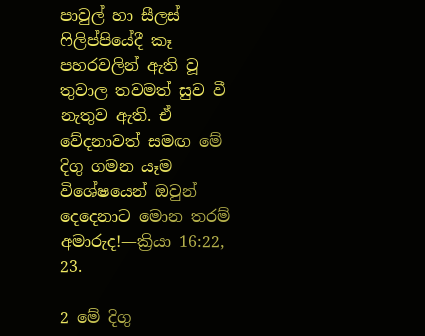පාවුල් හා සීලස් ෆිලිප්පියේදී කෑ පහරවලින් ඇති වූ තුවාල තවමත් සුව වී නැතුව ඇති. ඒ වේදනාවත් සමඟ මේ දිගු ගමන යෑම විශේෂයෙන් ඔවුන් දෙදෙනාට මොන තරම් අමාරුද!—ක්‍රියා 16:22, 23.

2 මේ දිගු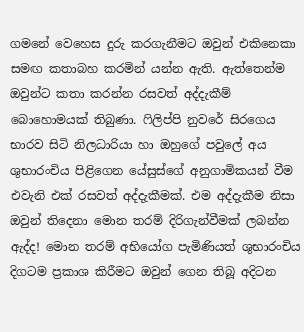ගමනේ වෙහෙස දුරු කරගැනීමට ඔවුන් එකිනෙකා සමඟ කතාබහ කරමින් යන්න ඇති. ඇත්තෙන්ම ඔවුන්ට කතා කරන්න රසවත් අද්දැකීම් බොහොමයක් තිබුණා. ෆිලිප්පි නුවරේ සිරගෙය භාරව සිටි නිලධාරියා හා ඔහුගේ පවුලේ අය ශුභාරංචිය පිළිගෙන යේසුස්ගේ අනුගාමිකයන් වීම එවැනි එක් රසවත් අද්දැකීමක්. එම අද්දැකීම නිසා ඔවුන් තිදෙනා මොන තරම් දිරිගැන්වීමක් ලබන්න ඇද්ද! මොන තරම් අභියෝග පැමිණියත් ශුභාරංචිය දිගටම ප්‍රකාශ කිරීමට ඔවුන් ගෙන තිබූ අදිටන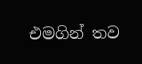එමගින් තව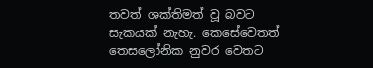තවත් ශක්තිමත් වූ බවට සැකයක් නැහැ. කෙසේවෙතත් තෙසලෝනික නුවර වෙතට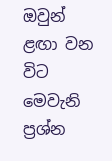ඔවුන් ළඟා වන විට මෙවැනි ප්‍රශ්න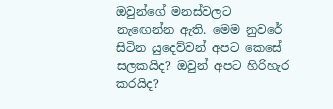ඔවුන්ගේ මනස්වලට නැඟෙන්න ඇති. මෙම නුවරේ සිටින යුදෙව්වන් අපට කෙසේ සලකයිද? ඔවුන් අපට හිරිහැර කරයිද?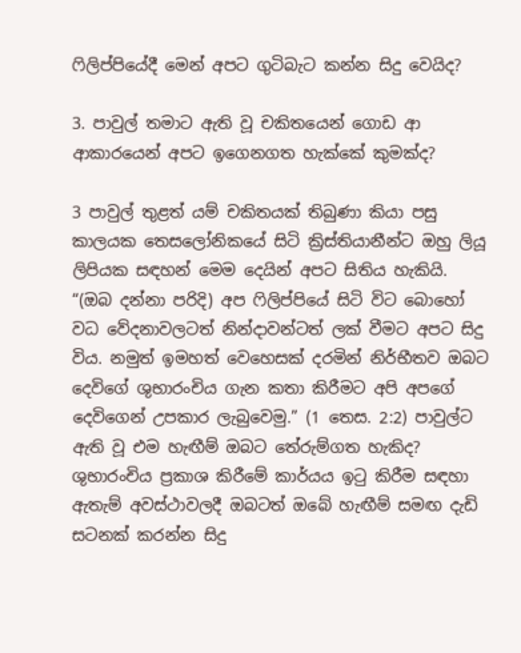ෆිලිප්පියේදී මෙන් අපට ගුටිබැට කන්න සිදු වෙයිද?

3. පාවුල් තමාට ඇති වූ චකිතයෙන් ගොඩ ආ ආකාරයෙන් අපට ඉගෙනගත හැක්කේ කුමක්ද?

3 පාවුල් තුළත් යම් චකිතයක් තිබුණා කියා පසු කාලයක තෙසලෝනිකයේ සිටි ක්‍රිස්තියානීන්ට ඔහු ලියූ ලිපියක සඳහන් මෙම දෙයින් අපට සිතිය හැකියි. “(ඔබ දන්නා පරිදි) අප ෆිලිප්පියේ සිටි විට බොහෝ වධ වේදනාවලටත් නින්දාවන්ටත් ලක් වීමට අපට සිදු විය. නමුත් ඉමහත් වෙහෙසක් දරමින් නිර්භීතව ඔබට දෙවිගේ ශුභාරංචිය ගැන කතා කිරීමට අපි අපගේ දෙවිගෙන් උපකාර ලැබුවෙමු.” (1 තෙස. 2:2) පාවුල්ට ඇති වූ එම හැඟීම් ඔබට තේරුම්ගත හැකිද? ශුභාරංචිය ප්‍රකාශ කිරීමේ කාර්යය ඉටු කිරීම සඳහා ඇතැම් අවස්ථාවලදී ඔබටත් ඔබේ හැඟීම් සමඟ දැඩි සටනක් කරන්න සිදු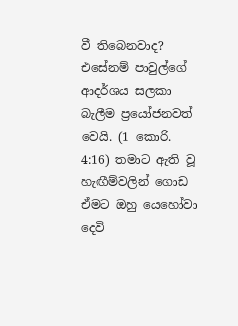වී තිබෙනවාද? එසේනම් පාවුල්ගේ ආදර්ශය සලකා බැලීම ප්‍රයෝජනවත් වෙයි. (1 කොරි. 4:16) තමාට ඇති වූ හැඟීම්වලින් ගොඩ ඒමට ඔහු යෙහෝවා දෙවි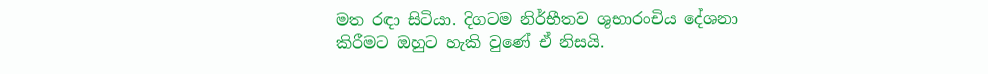මත රඳා සිටියා. දිගටම නිර්භීතව ශුභාරංචිය දේශනා කිරීමට ඔහුට හැකි වුණේ ඒ නිසයි.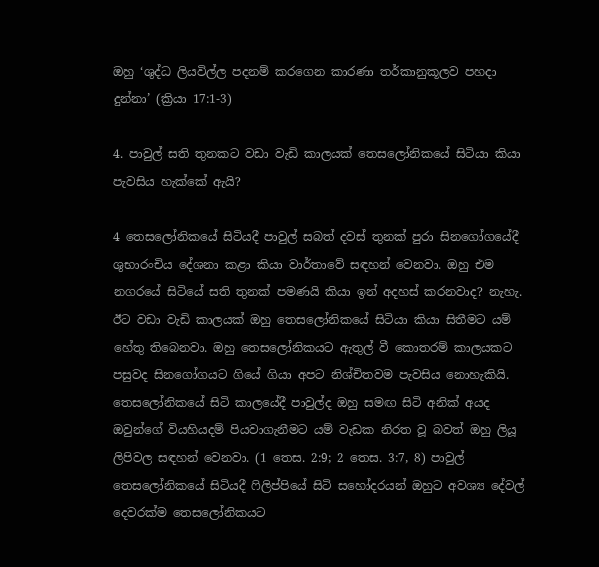ඔහු ‘ශුද්ධ ලියවිල්ල පදනම් කරගෙන කාරණා තර්කානුකූලව පහදා දුන්නා’ (ක්‍රියා 17:1-3)

4. පාවුල් සති තුනකට වඩා වැඩි කාලයක් තෙසලෝනිකයේ සිටියා කියා පැවසිය හැක්කේ ඇයි?

4 තෙසලෝනිකයේ සිටියදී පාවුල් සබත් දවස් තුනක් පුරා සිනගෝගයේදී ශුභාරංචිය දේශනා කළා කියා වාර්තාවේ සඳහන් වෙනවා. ඔහු එම නගරයේ සිටියේ සති තුනක් පමණයි කියා ඉන් අදහස් කරනවාද? නැහැ. ඊට වඩා වැඩි කාලයක් ඔහු තෙසලෝනිකයේ සිටියා කියා සිතීමට යම් හේතු තිබෙනවා. ඔහු තෙසලෝනිකයට ඇතුල් වී කොතරම් කාලයකට පසුවද සිනගෝගයට ගියේ ගියා අපට නිශ්චිතවම පැවසිය නොහැකියි. තෙසලෝනිකයේ සිටි කාලයේදී පාවුල්ද ඔහු සමඟ සිටි අනික් අයද ඔවුන්ගේ වියහියදම් පියවාගැනීමට යම් වැඩක නිරත වූ බවත් ඔහු ලියූ ලිපිවල සඳහන් වෙනවා. (1 තෙස. 2:9; 2 තෙස. 3:7, 8) පාවුල් තෙසලෝනිකයේ සිටියදී ෆිලිප්පියේ සිටි සහෝදරයන් ඔහුට අවශ්‍ය දේවල් දෙවරක්ම තෙසලෝනිකයට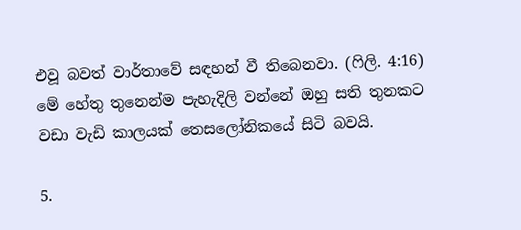එවූ බවත් වාර්තාවේ සඳහන් වී තිබෙනවා. (ෆිලි. 4:16) මේ හේතු තුනෙන්ම පැහැදිලි වන්නේ ඔහු සති තුනකට වඩා වැඩි කාලයක් තෙසලෝනිකයේ සිටි බවයි.

5.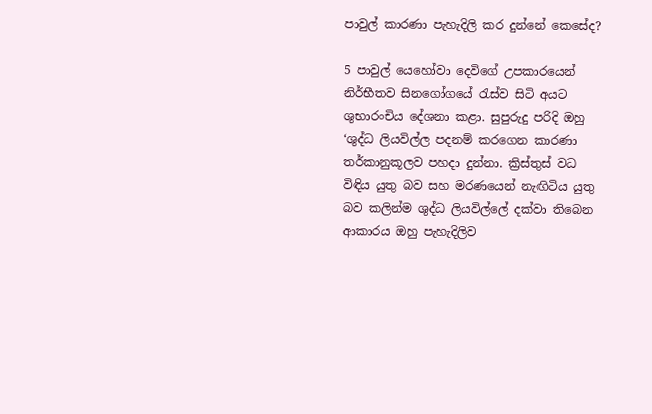පාවුල් කාරණා පැහැදිලි කර දුන්නේ කෙසේද?

5 පාවුල් යෙහෝවා දෙවිගේ උපකාරයෙන් නිර්භීතව සිනගෝගයේ රැස්ව සිටි අයට ශුභාරංචිය දේශනා කළා. සුපුරුදු පරිදි ඔහු ‘ශුද්ධ ලියවිල්ල පදනම් කරගෙන කාරණා තර්කානුකූලව පහදා දුන්නා. ක්‍රිස්තුස් වධ විඳිය යුතු බව සහ මරණයෙන් නැඟිටිය යුතු බව කලින්ම ශුද්ධ ලියවිල්ලේ දක්වා තිබෙන ආකාරය ඔහු පැහැදිලිව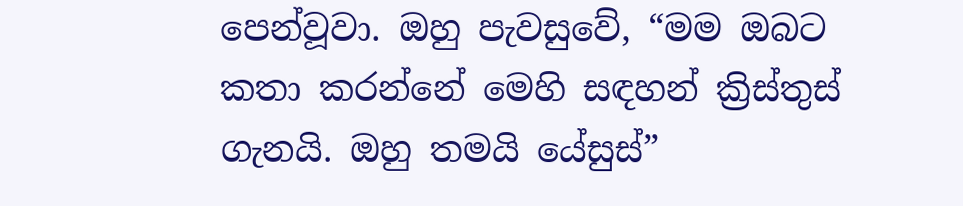පෙන්වූවා. ඔහු පැවසුවේ, “මම ඔබට කතා කරන්නේ මෙහි සඳහන් ක්‍රිස්තුස් ගැනයි. ඔහු තමයි යේසුස්”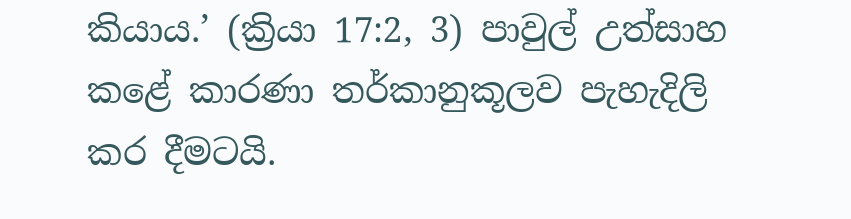කියාය.’ (ක්‍රියා 17:2, 3) පාවුල් උත්සාහ කළේ කාරණා තර්කානුකූලව පැහැදිලි කර දීමටයි.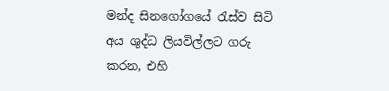මන්ද සිනගෝගයේ රැස්ව සිටි අය ශුද්ධ ලියවිල්ලට ගරු කරන, එහි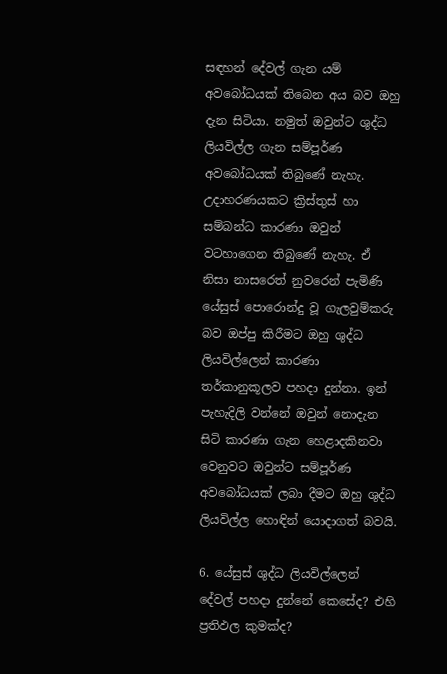සඳහන් දේවල් ගැන යම් අවබෝධයක් තිබෙන අය බව ඔහු දැන සිටියා. නමුත් ඔවුන්ට ශුද්ධ ලියවිල්ල ගැන සම්පූර්ණ අවබෝධයක් තිබුණේ නැහැ. උදාහරණයකට ක්‍රිස්තුස් හා සම්බන්ධ කාරණා ඔවුන් වටහාගෙන තිබුණේ නැහැ. ඒ නිසා නාසරෙත් නුවරෙන් පැමිණි යේසුස් පොරොන්දු වූ ගැලවුම්කරු බව ඔප්පු කිරීමට ඔහු ශුද්ධ ලියවිල්ලෙන් කාරණා තර්කානුකූලව පහදා දුන්නා. ඉන් පැහැදිලි වන්නේ ඔවුන් නොදැන සිටි කාරණා ගැන හෙළාදකිනවා වෙනුවට ඔවුන්ට සම්පූර්ණ අවබෝධයක් ලබා දීමට ඔහු ශුද්ධ ලියවිල්ල හොඳින් යොදාගත් බවයි.

6. යේසුස් ශුද්ධ ලියවිල්ලෙන් දේවල් පහදා දුන්නේ කෙසේද? එහි ප්‍රතිඵල කුමක්ද?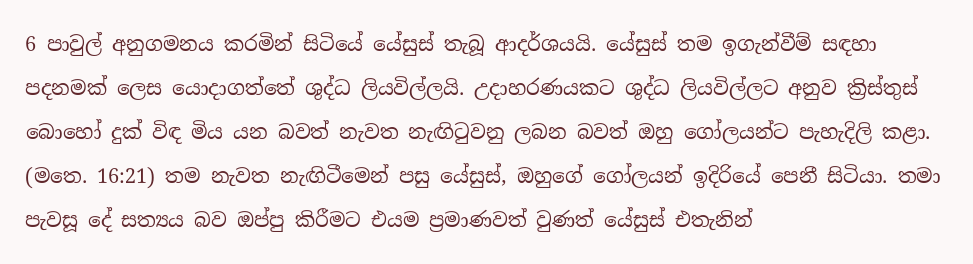6 පාවුල් අනුගමනය කරමින් සිටියේ යේසුස් තැබූ ආදර්ශයයි. යේසුස් තම ඉගැන්වීම් සඳහා පදනමක් ලෙස යොදාගත්තේ ශුද්ධ ලියවිල්ලයි. උදාහරණයකට ශුද්ධ ලියවිල්ලට අනුව ක්‍රිස්තුස් බොහෝ දුක් විඳ මිය යන බවත් නැවත නැඟිටුවනු ලබන බවත් ඔහු ගෝලයන්ට පැහැදිලි කළා. (මතෙ. 16:21) තම නැවත නැඟිටීමෙන් පසු යේසුස්, ඔහුගේ ගෝලයන් ඉදිරියේ පෙනී සිටියා. තමා පැවසූ දේ සත්‍යය බව ඔප්පු කිරීමට එයම ප්‍රමාණවත් වුණත් යේසුස් එතැනින්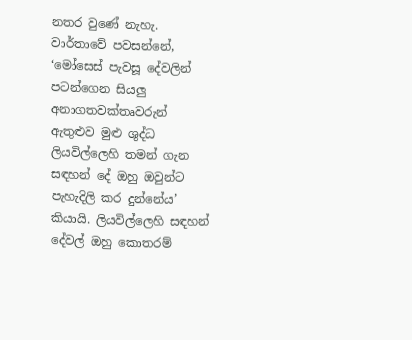නතර වුණේ නැහැ. වාර්තාවේ පවසන්නේ, ‘මෝසෙස් පැවසූ දේවලින් පටන්ගෙන සියලු අනාගතවක්තෘවරුන් ඇතුළුව මුළු ශුද්ධ ලියවිල්ලෙහි තමන් ගැන සඳහන් දේ ඔහු ඔවුන්ට පැහැදිලි කර දුන්නේය’ කියායි. ලියවිල්ලෙහි සඳහන් දේවල් ඔහු කොතරම්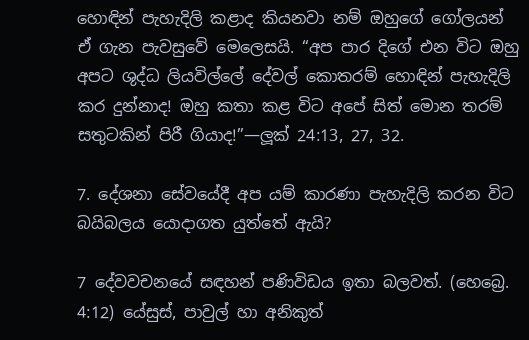හොඳින් පැහැදිලි කළාද කියනවා නම් ඔහුගේ ගෝලයන් ඒ ගැන පැවසුවේ මෙලෙසයි. “අප පාර දිගේ එන විට ඔහු අපට ශුද්ධ ලියවිල්ලේ දේවල් කොතරම් හොඳින් පැහැදිලි කර දුන්නාද! ඔහු කතා කළ විට අපේ සිත් මොන තරම් සතුටකින් පිරී ගියාද!”—ලූක් 24:13, 27, 32.

7. දේශනා සේවයේදී අප යම් කාරණා පැහැදිලි කරන විට බයිබලය යොදාගත යුත්තේ ඇයි?

7 දේවවචනයේ සඳහන් පණිවිඩය ඉතා බලවත්. (හෙබ්‍රෙ. 4:12) යේසුස්, පාවුල් හා අනිකුත්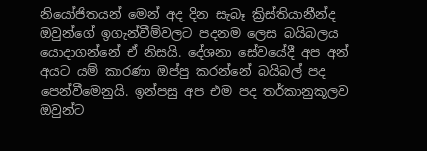නියෝජිතයන් මෙන් අද දින සැබෑ ක්‍රිස්තියානීන්ද ඔවුන්ගේ ඉගැන්වීම්වලට පදනම ලෙස බයිබලය යොදාගන්නේ ඒ නිසයි. දේශනා සේවයේදී අප අන් අයට යම් කාරණා ඔප්පු කරන්නේ බයිබල් පද පෙන්වීමෙනුයි. ඉන්පසු අප එම පද තර්කානුකූලව ඔවුන්ට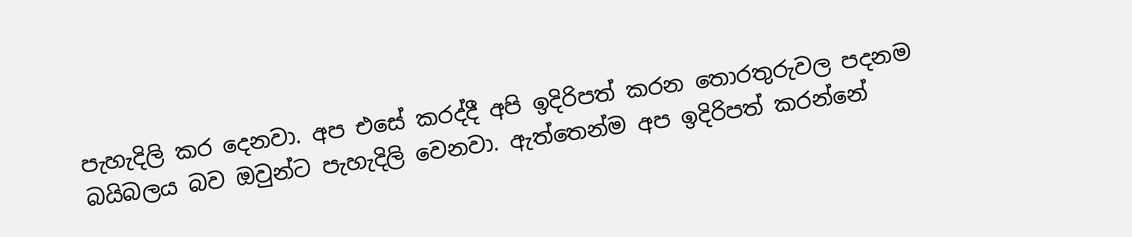පැහැදිලි කර දෙනවා. අප එසේ කරද්දී අපි ඉදිරිපත් කරන තොරතුරුවල පදනම බයිබලය බව ඔවුන්ට පැහැදිලි වෙනවා. ඇත්තෙන්ම අප ඉදිරිපත් කරන්නේ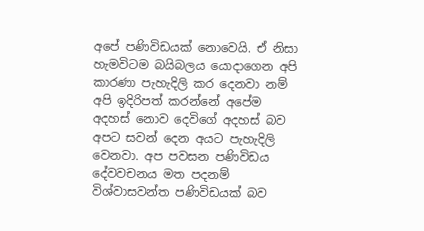අපේ පණිවිඩයක් නොවෙයි. ඒ නිසා හැමවිටම බයිබලය යොදාගෙන අපි කාරණා පැහැදිලි කර දෙනවා නම් අපි ඉදිරිපත් කරන්නේ අපේම අදහස් නොව දෙවිගේ අදහස් බව අපට සවන් දෙන අයට පැහැදිලි වෙනවා. අප පවසන පණිවිඩය දේවවචනය මත පදනම් විශ්වාසවන්ත පණිවිඩයක් බව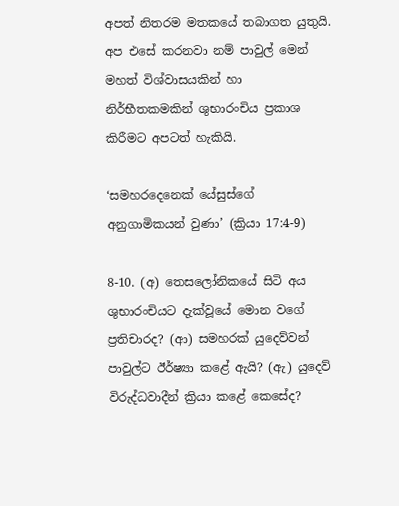අපත් නිතරම මතකයේ තබාගත යුතුයි. අප එසේ කරනවා නම් පාවුල් මෙන් මහත් විශ්වාසයකින් හා නිර්භීතකමකින් ශුභාරංචිය ප්‍රකාශ කිරීමට අපටත් හැකියි.

‘සමහරදෙනෙක් යේසුස්ගේ අනුගාමිකයන් වුණා’ (ක්‍රියා 17:4-9)

8-10. (අ) තෙසලෝනිකයේ සිටි අය ශුභාරංචියට දැක්වූයේ මොන වගේ ප්‍රතිචාරද? (ආ) සමහරක් යුදෙව්වන් පාවුල්ට ඊර්ෂ්‍යා කළේ ඇයි? (ඇ) යුදෙව් විරුද්ධවාදීන් ක්‍රියා කළේ කෙසේද?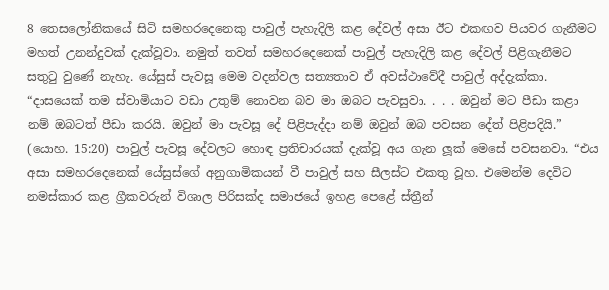8 තෙසලෝනිකයේ සිටි සමහරදෙනෙකු පාවුල් පැහැදිලි කළ දේවල් අසා ඊට එකඟව පියවර ගැනීමට මහත් උනන්දුවක් දැක්වූවා. නමුත් තවත් සමහරදෙනෙක් පාවුල් පැහැදිලි කළ දේවල් පිළිගැනීමට සතුටු වුණේ නැහැ. යේසුස් පැවසූ මෙම වදන්වල සත්‍යතාව ඒ අවස්ථාවේදී පාවුල් අද්දැක්කා. “දාසයෙක් තම ස්වාමියාට වඩා උතුම් නොවන බව මා ඔබට පැවසුවා. . . . ඔවුන් මට පීඩා කළා නම් ඔබටත් පීඩා කරයි. ඔවුන් මා පැවසූ දේ පිළිපැද්දා නම් ඔවුන් ඔබ පවසන දේත් පිළිපදියි.” (යොහ. 15:20) පාවුල් පැවසූ දේවලට හොඳ ප්‍රතිචාරයක් දැක්වූ අය ගැන ලූක් මෙසේ පවසනවා. “එය අසා සමහරදෙනෙක් යේසුස්ගේ අනුගාමිකයන් වී පාවුල් සහ සීලස්ට එකතු වූහ. එමෙන්ම දෙවිට නමස්කාර කළ ග්‍රීකවරුන් විශාල පිරිසක්ද සමාජයේ ඉහළ පෙළේ ස්ත්‍රීන්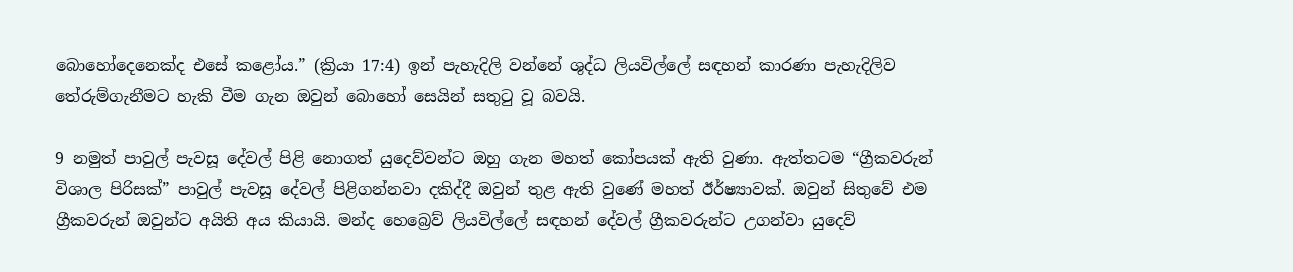බොහෝදෙනෙක්ද එසේ කළෝය.” (ක්‍රියා 17:4) ඉන් පැහැදිලි වන්නේ ශුද්ධ ලියවිල්ලේ සඳහන් කාරණා පැහැදිලිව තේරුම්ගැනීමට හැකි වීම ගැන ඔවුන් බොහෝ සෙයින් සතුටු වූ බවයි.

9 නමුත් පාවුල් පැවසූ දේවල් පිළි නොගත් යුදෙව්වන්ට ඔහු ගැන මහත් කෝපයක් ඇති වුණා. ඇත්තටම “ග්‍රීකවරුන් විශාල පිරිසක්” පාවුල් පැවසූ දේවල් පිළිගන්නවා දකිද්දී ඔවුන් තුළ ඇති වුණේ මහත් ඊර්ෂ්‍යාවක්. ඔවුන් සිතුවේ එම ග්‍රීකවරුන් ඔවුන්ට අයිති අය කියායි. මන්ද හෙබ්‍රෙව් ලියවිල්ලේ සඳහන් දේවල් ග්‍රීකවරුන්ට උගන්වා යුදෙව්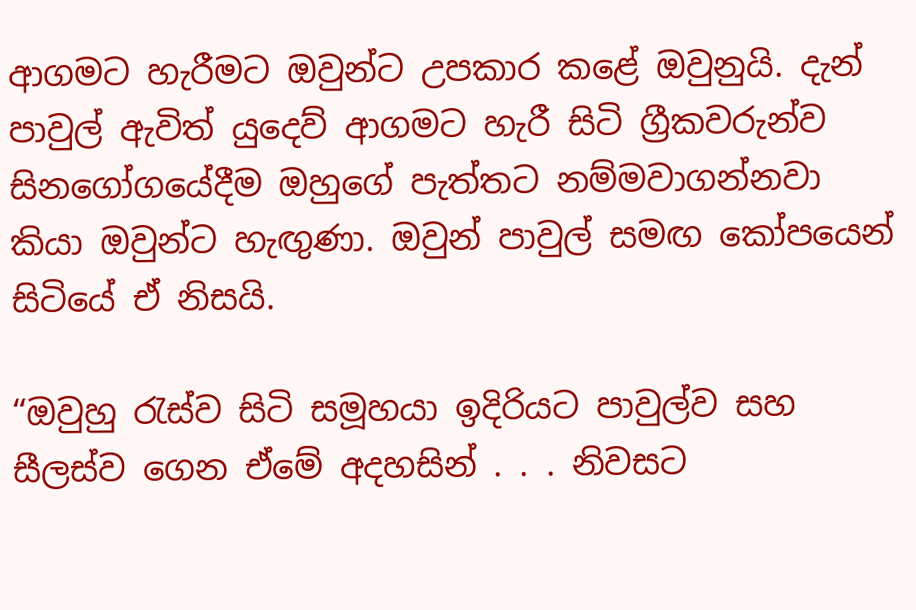ආගමට හැරීමට ඔවුන්ට උපකාර කළේ ඔවුනුයි. දැන් පාවුල් ඇවිත් යුදෙව් ආගමට හැරී සිටි ග්‍රීකවරුන්ව සිනගෝගයේදීම ඔහුගේ පැත්තට නම්මවාගන්නවා කියා ඔවුන්ට හැඟුණා. ඔවුන් පාවුල් සමඟ කෝපයෙන් සිටියේ ඒ නිසයි.

“ඔවුහු රැස්ව සිටි සමූහයා ඉදිරියට පාවුල්ව සහ සීලස්ව ගෙන ඒමේ අදහසින් . . . නිවසට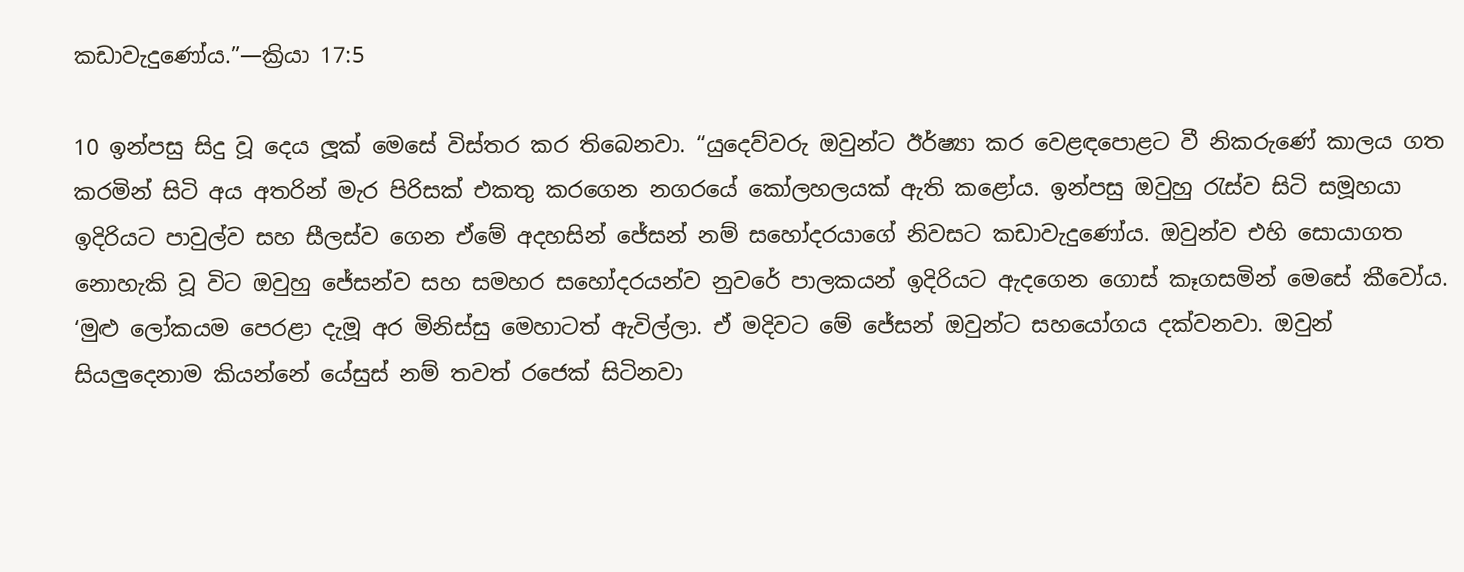කඩාවැදුණෝය.”—ක්‍රියා 17:5

10 ඉන්පසු සිදු වූ දෙය ලූක් මෙසේ විස්තර කර තිබෙනවා. “යුදෙව්වරු ඔවුන්ට ඊර්ෂ්‍යා කර වෙළඳපොළට වී නිකරුණේ කාලය ගත කරමින් සිටි අය අතරින් මැර පිරිසක් එකතු කරගෙන නගරයේ කෝලහලයක් ඇති කළෝය. ඉන්පසු ඔවුහු රැස්ව සිටි සමූහයා ඉදිරියට පාවුල්ව සහ සීලස්ව ගෙන ඒමේ අදහසින් ජේසන් නම් සහෝදරයාගේ නිවසට කඩාවැදුණෝය. ඔවුන්ව එහි සොයාගත නොහැකි වූ විට ඔවුහු ජේසන්ව සහ සමහර සහෝදරයන්ව නුවරේ පාලකයන් ඉදිරියට ඇදගෙන ගොස් කෑගසමින් මෙසේ කීවෝය. ‘මුළු ලෝකයම පෙරළා දැමූ අර මිනිස්සු මෙහාටත් ඇවිල්ලා. ඒ මදිවට මේ ජේසන් ඔවුන්ට සහයෝගය දක්වනවා. ඔවුන් සියලුදෙනාම කියන්නේ යේසුස් නම් තවත් රජෙක් සිටිනවා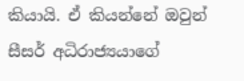කියායි. ඒ කියන්නේ ඔවුන් සීසර් අධිරාජ්‍යයාගේ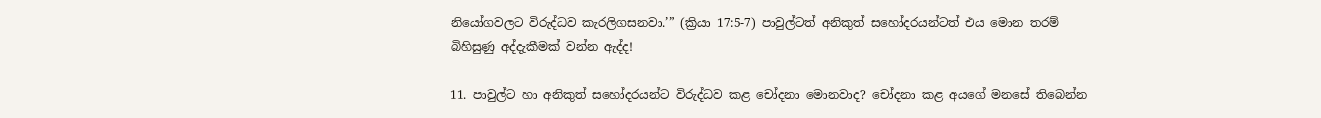නියෝගවලට විරුද්ධව කැරලිගසනවා.’” (ක්‍රියා 17:5-7) පාවුල්ටත් අනිකුත් සහෝදරයන්ටත් එය මොන තරම් බිහිසුණු අද්දැකීමක් වන්න ඇද්ද!

11. පාවුල්ට හා අනිකුත් සහෝදරයන්ට විරුද්ධව කළ චෝදනා මොනවාද? චෝදනා කළ අයගේ මනසේ තිබෙන්න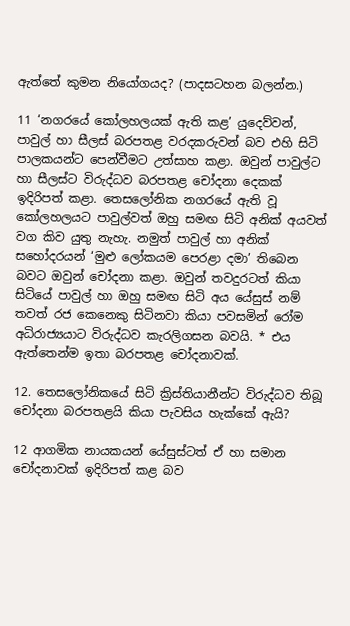ඇත්තේ කුමන නියෝගයද? (පාදසටහන බලන්න.)

11 ‘නගරයේ කෝලහලයක් ඇති කළ’ යුදෙව්වන්, පාවුල් හා සීලස් බරපතළ වරදකරුවන් බව එහි සිටි පාලකයන්ට පෙන්වීමට උත්සාහ කළා. ඔවුන් පාවුල්ට හා සීලස්ට විරුද්ධව බරපතළ චෝදනා දෙකක් ඉදිරිපත් කළා. තෙසලෝනික නගරයේ ඇති වූ කෝලහලයට පාවුල්වත් ඔහු සමඟ සිටි අනික් අයවත් වග කිව යුතු නැහැ. නමුත් පාවුල් හා අනික් සහෝදරයන් ‘මුළු ලෝකයම පෙරළා දමා’ තිබෙන බවට ඔවුන් චෝදනා කළා. ඔවුන් තවදුරටත් කියා සිටියේ පාවුල් හා ඔහු සමඟ සිටි අය යේසුස් නම් තවත් රජ කෙනෙකු සිටිනවා කියා පවසමින් රෝම අධිරාජ්‍යයාට විරුද්ධව කැරලිගසන බවයි. * එය ඇත්තෙන්ම ඉතා බරපතළ චෝදනාවක්.

12. තෙසලෝනිකයේ සිටි ක්‍රිස්තියානීන්ට විරුද්ධව තිබූ චෝදනා බරපතළයි කියා පැවසිය හැක්කේ ඇයි?

12 ආගමික නායකයන් යේසුස්ටත් ඒ හා සමාන චෝදනාවක් ඉදිරිපත් කළ බව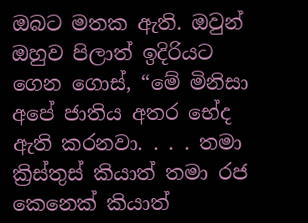ඔබට මතක ඇති. ඔවුන් ඔහුව පිලාත් ඉදිරියට ගෙන ගොස්, “මේ මිනිසා අපේ ජාතිය අතර භේද ඇති කරනවා. . . . තමා ක්‍රිස්තුස් කියාත් තමා රජ කෙනෙක් කියාත්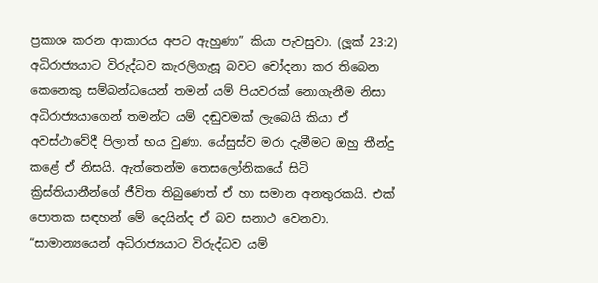ප්‍රකාශ කරන ආකාරය අපට ඇහුණා” කියා පැවසුවා. (ලූක් 23:2) අධිරාජ්‍යයාට විරුද්ධව කැරලිගැසූ බවට චෝදනා කර තිබෙන කෙනෙකු සම්බන්ධයෙන් තමන් යම් පියවරක් නොගැනීම නිසා අධිරාජ්‍යයාගෙන් තමන්ට යම් දඬුවමක් ලැබෙයි කියා ඒ අවස්ථාවේදී පිලාත් භය වුණා. යේසුස්ව මරා දැමීමට ඔහු තීන්දු කළේ ඒ නිසයි. ඇත්තෙන්ම තෙසලෝනිකයේ සිටි ක්‍රිස්තියානීන්ගේ ජීවිත තිබුණෙත් ඒ හා සමාන අනතුරකයි. එක් පොතක සඳහන් මේ දෙයින්ද ඒ බව සනාථ වෙනවා. “සාමාන්‍යයෙන් අධිරාජ්‍යයාට විරුද්ධව යම්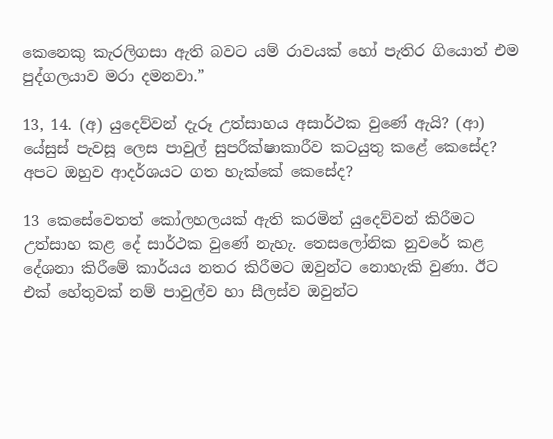කෙනෙකු කැරලිගසා ඇති බවට යම් රාවයක් හෝ පැතිර ගියොත් එම පුද්ගලයාව මරා දමනවා.”

13, 14. (අ) යුදෙව්වන් දැරූ උත්සාහය අසාර්ථක වුණේ ඇයි? (ආ) යේසුස් පැවසූ ලෙස පාවුල් සුපරීක්ෂාකාරීව කටයුතු කළේ කෙසේද? අපට ඔහුව ආදර්ශයට ගත හැක්කේ කෙසේද?

13 කෙසේවෙතත් කෝලහලයක් ඇති කරමින් යුදෙව්වන් කිරීමට උත්සාහ කළ දේ සාර්ථක වුණේ නැහැ. තෙසලෝනික නුවරේ කළ දේශනා කිරීමේ කාර්යය නතර කිරීමට ඔවුන්ට නොහැකි වුණා. ඊට එක් හේතුවක් නම් පාවුල්ව හා සීලස්ව ඔවුන්ට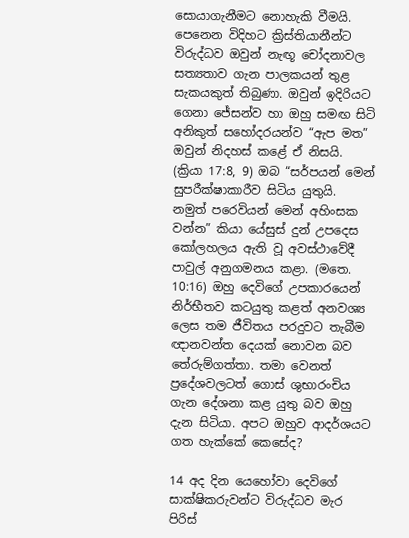සොයාගැනීමට නොහැකි වීමයි. පෙනෙන විදිහට ක්‍රිස්තියානීන්ට විරුද්ධව ඔවුන් නැඟූ චෝදනාවල සත්‍යතාව ගැන පාලකයන් තුළ සැකයකුත් තිබුණා. ඔවුන් ඉදිරියට ගෙනා ජේසන්ව හා ඔහු සමඟ සිටි අනිකුත් සහෝදරයන්ව “ඇප මත” ඔවුන් නිදහස් කළේ ඒ නිසයි. (ක්‍රියා 17:8, 9) ඔබ “සර්පයන් මෙන් සුපරීක්ෂාකාරීව සිටිය යුතුයි. නමුත් පරෙවියන් මෙන් අහිංසක වන්න” කියා යේසුස් දුන් උපදෙස කෝලහලය ඇති වූ අවස්ථාවේදී පාවුල් අනුගමනය කළා. (මතෙ. 10:16) ඔහු දෙවිගේ උපකාරයෙන් නිර්භීතව කටයුතු කළත් අනවශ්‍ය ලෙස තම ජීවිතය පරදුවට තැබීම ඥානවන්ත දෙයක් නොවන බව තේරුම්ගත්තා. තමා වෙනත් ප්‍රදේශවලටත් ගොස් ශුභාරංචිය ගැන දේශනා කළ යුතු බව ඔහු දැන සිටියා. අපට ඔහුව ආදර්ශයට ගත හැක්කේ කෙසේද?

14 අද දින යෙහෝවා දෙවිගේ සාක්ෂිකරුවන්ට විරුද්ධව මැර පිරිස්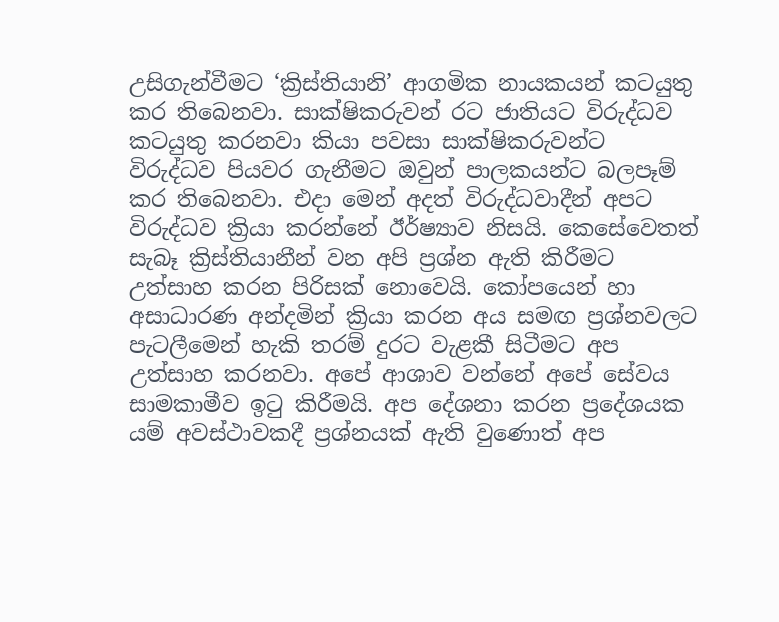උසිගැන්වීමට ‘ක්‍රිස්තියානි’ ආගමික නායකයන් කටයුතු කර තිබෙනවා. සාක්ෂිකරුවන් රට ජාතියට විරුද්ධව කටයුතු කරනවා කියා පවසා සාක්ෂිකරුවන්ට විරුද්ධව පියවර ගැනීමට ඔවුන් පාලකයන්ට බලපෑම් කර තිබෙනවා. එදා මෙන් අදත් විරුද්ධවාදීන් අපට විරුද්ධව ක්‍රියා කරන්නේ ඊර්ෂ්‍යාව නිසයි. කෙසේවෙතත් සැබෑ ක්‍රිස්තියානීන් වන අපි ප්‍රශ්න ඇති කිරීමට උත්සාහ කරන පිරිසක් නොවෙයි. කෝපයෙන් හා අසාධාරණ අන්දමින් ක්‍රියා කරන අය සමඟ ප්‍රශ්නවලට පැටලීමෙන් හැකි තරම් දුරට වැළකී සිටීමට අප උත්සාහ කරනවා. අපේ ආශාව වන්නේ අපේ සේවය සාමකාමීව ඉටු කිරීමයි. අප දේශනා කරන ප්‍රදේශයක යම් අවස්ථාවකදී ප්‍රශ්නයක් ඇති වුණොත් අප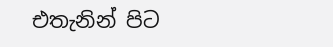එතැනින් පිට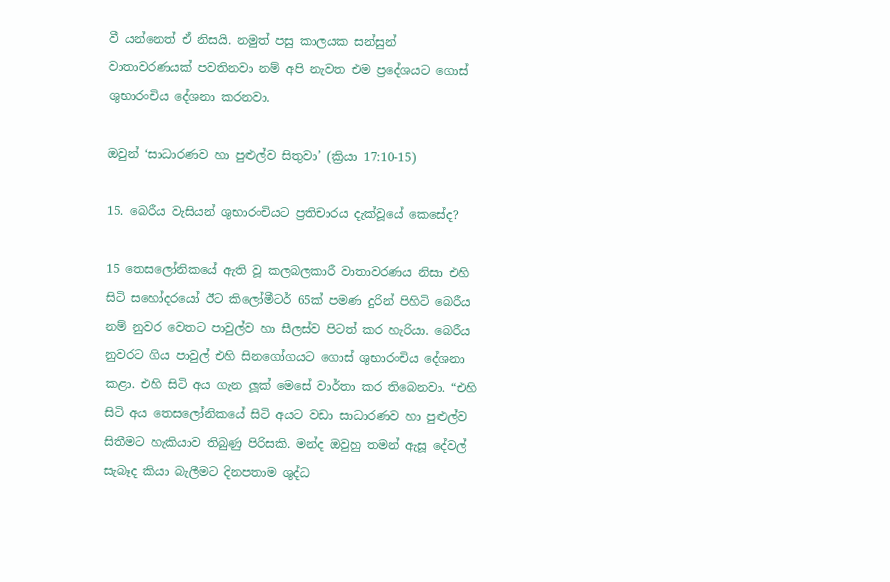වී යන්නෙත් ඒ නිසයි. නමුත් පසු කාලයක සන්සුන් වාතාවරණයක් පවතිනවා නම් අපි නැවත එම ප්‍රදේශයට ගොස් ශුභාරංචිය දේශනා කරනවා.

ඔවුන් ‘සාධාරණව හා පුළුල්ව සිතුවා’ (ක්‍රියා 17:10-15)

15. බෙරීය වැසියන් ශුභාරංචියට ප්‍රතිචාරය දැක්වූයේ කෙසේද?

15 තෙසලෝනිකයේ ඇති වූ කලබලකාරී වාතාවරණය නිසා එහි සිටි සහෝදරයෝ ඊට කිලෝමීටර් 65ක් පමණ දුරින් පිහිටි බෙරීය නම් නුවර වෙතට පාවුල්ව හා සීලස්ව පිටත් කර හැරියා. බෙරීය නුවරට ගිය පාවුල් එහි සිනගෝගයට ගොස් ශුභාරංචිය දේශනා කළා. එහි සිටි අය ගැන ලූක් මෙසේ වාර්තා කර තිබෙනවා. “එහි සිටි අය තෙසලෝනිකයේ සිටි අයට වඩා සාධාරණව හා පුළුල්ව සිතීමට හැකියාව තිබුණු පිරිසකි. මන්ද ඔවුහු තමන් ඇසූ දේවල් සැබෑද කියා බැලීමට දිනපතාම ශුද්ධ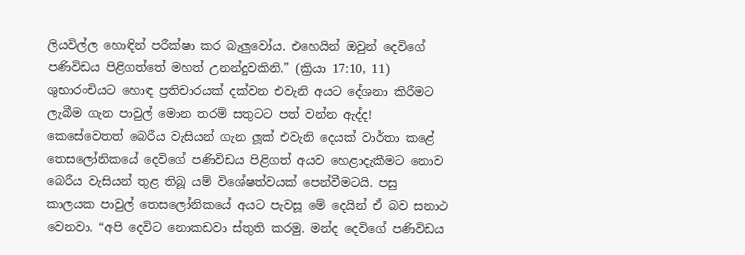ලියවිල්ල හොඳින් පරීක්ෂා කර බැලුවෝය. එහෙයින් ඔවුන් දෙවිගේ පණිවිඩය පිළිගත්තේ මහත් උනන්දුවකිනි.” (ක්‍රියා 17:10, 11) ශුභාරංචියට හොඳ ප්‍රතිචාරයක් දක්වන එවැනි අයට දේශනා කිරීමට ලැබීම ගැන පාවුල් මොන තරම් සතුටට පත් වන්න ඇද්ද! කෙසේවෙතත් බෙරීය වැසියන් ගැන ලූක් එවැනි දෙයක් වාර්තා කළේ තෙසලෝනිකයේ දෙවිගේ පණිවිඩය පිළිගත් අයව හෙළාදැකීමට නොව බෙරීය වැසියන් තුළ තිබූ යම් විශේෂත්වයක් පෙන්වීමටයි. පසු කාලයක පාවුල් තෙසලෝනිකයේ අයට පැවසූ මේ දෙයින් ඒ බව සනාථ වෙනවා. “අපි දෙවිට නොකඩවා ස්තුති කරමු. මන්ද දෙවිගේ පණිවිඩය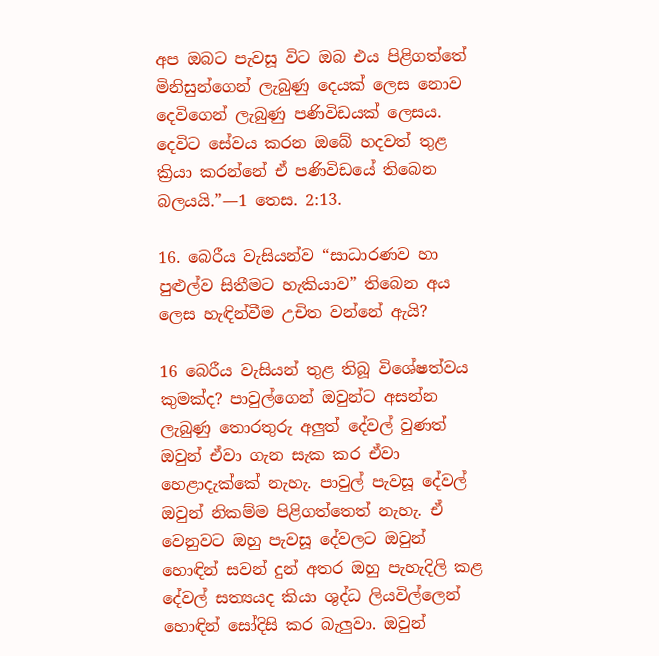අප ඔබට පැවසූ විට ඔබ එය පිළිගත්තේ මිනිසුන්ගෙන් ලැබුණු දෙයක් ලෙස නොව දෙවිගෙන් ලැබුණු පණිවිඩයක් ලෙසය. දෙවිට සේවය කරන ඔබේ හදවත් තුළ ක්‍රියා කරන්නේ ඒ පණිවිඩයේ තිබෙන බලයයි.”—1 තෙස. 2:13.

16. බෙරීය වැසියන්ව “සාධාරණව හා පුළුල්ව සිතීමට හැකියාව” තිබෙන අය ලෙස හැඳින්වීම උචිත වන්නේ ඇයි?

16 බෙරීය වැසියන් තුළ තිබූ විශේෂත්වය කුමක්ද? පාවුල්ගෙන් ඔවුන්ට අසන්න ලැබුණු තොරතුරු අලුත් දේවල් වුණත් ඔවුන් ඒවා ගැන සැක කර ඒවා හෙළාදැක්කේ නැහැ. පාවුල් පැවසූ දේවල් ඔවුන් නිකම්ම පිළිගත්තෙත් නැහැ. ඒ වෙනුවට ඔහු පැවසූ දේවලට ඔවුන් හොඳින් සවන් දුන් අතර ඔහු පැහැදිලි කළ දේවල් සත්‍යයද කියා ශුද්ධ ලියවිල්ලෙන් හොඳින් සෝදිසි කර බැලුවා. ඔවුන්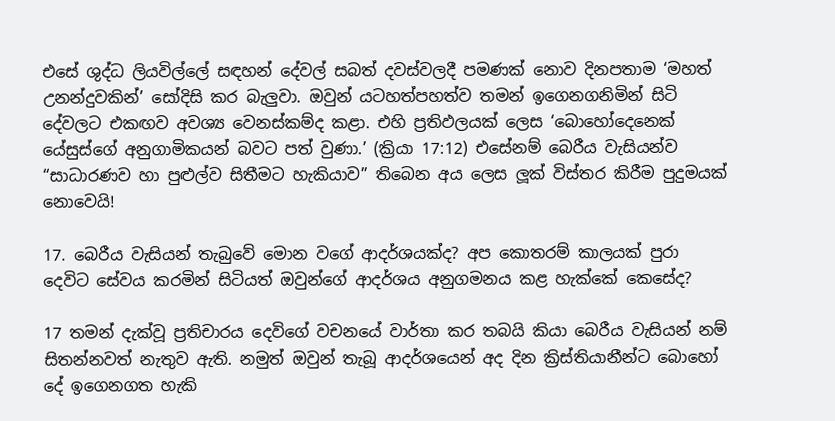එසේ ශුද්ධ ලියවිල්ලේ සඳහන් දේවල් සබත් දවස්වලදී පමණක් නොව දිනපතාම ‘මහත් උනන්දුවකින්’ සෝදිසි කර බැලුවා. ඔවුන් යටහත්පහත්ව තමන් ඉගෙනගනිමින් සිටි දේවලට එකඟව අවශ්‍ය වෙනස්කම්ද කළා. එහි ප්‍රතිඵලයක් ලෙස ‘බොහෝදෙනෙක් යේසුස්ගේ අනුගාමිකයන් බවට පත් වුණා.’ (ක්‍රියා 17:12) එසේනම් බෙරීය වැසියන්ව “සාධාරණව හා පුළුල්ව සිතීමට හැකියාව” තිබෙන අය ලෙස ලූක් විස්තර කිරීම පුදුමයක් නොවෙයි!

17. බෙරීය වැසියන් තැබුවේ මොන වගේ ආදර්ශයක්ද? අප කොතරම් කාලයක් පුරා දෙවිට සේවය කරමින් සිටියත් ඔවුන්ගේ ආදර්ශය අනුගමනය කළ හැක්කේ කෙසේද?

17 තමන් දැක්වූ ප්‍රතිචාරය දෙවිගේ වචනයේ වාර්තා කර තබයි කියා බෙරීය වැසියන් නම් සිතන්නවත් නැතුව ඇති. නමුත් ඔවුන් තැබූ ආදර්ශයෙන් අද දින ක්‍රිස්තියානීන්ට බොහෝ දේ ඉගෙනගත හැකි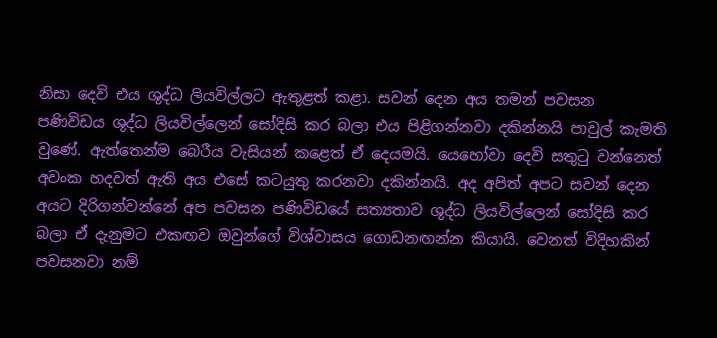නිසා දෙවි එය ශුද්ධ ලියවිල්ලට ඇතුළත් කළා. සවන් දෙන අය තමන් පවසන පණිවිඩය ශුද්ධ ලියවිල්ලෙන් සෝදිසි කර බලා එය පිළිගන්නවා දකින්නයි පාවුල් කැමති වුණේ. ඇත්තෙන්ම බෙරීය වැසියන් කළෙත් ඒ දෙයමයි. යෙහෝවා දෙවි සතුටු වන්නෙත් අවංක හදවත් ඇති අය එසේ කටයුතු කරනවා දකින්නයි. අද අපිත් අපට සවන් දෙන අයට දිරිගන්වන්නේ අප පවසන පණිවිඩයේ සත්‍යතාව ශුද්ධ ලියවිල්ලෙන් සෝදිසි කර බලා ඒ දැනුමට එකඟව ඔවුන්ගේ විශ්වාසය ගොඩනඟන්න කියායි. වෙනත් විදිහකින් පවසනවා නම්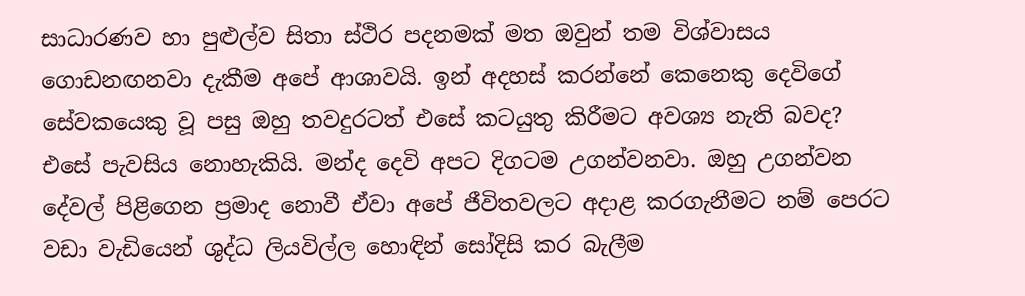සාධාරණව හා පුළුල්ව සිතා ස්ථිර පදනමක් මත ඔවුන් තම විශ්වාසය ගොඩනඟනවා දැකීම අපේ ආශාවයි. ඉන් අදහස් කරන්නේ කෙනෙකු දෙවිගේ සේවකයෙකු වූ පසු ඔහු තවදුරටත් එසේ කටයුතු කිරීමට අවශ්‍ය නැති බවද? එසේ පැවසිය නොහැකියි. මන්ද දෙවි අපට දිගටම උගන්වනවා. ඔහු උගන්වන දේවල් පිළිගෙන ප්‍රමාද නොවී ඒවා අපේ ජීවිතවලට අදාළ කරගැනීමට නම් පෙරට වඩා වැඩියෙන් ශුද්ධ ලියවිල්ල හොඳින් සෝදිසි කර බැලීම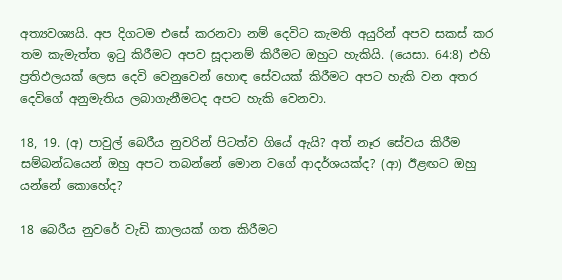අත්‍යවශ්‍යයි. අප දිගටම එසේ කරනවා නම් දෙවිට කැමති අයුරින් අපව සකස් කර තම කැමැත්ත ඉටු කිරීමට අපව සූදානම් කිරීමට ඔහුට හැකියි. (යෙසා. 64:8) එහි ප්‍රතිඵලයක් ලෙස දෙවි වෙනුවෙන් හොඳ සේවයක් කිරීමට අපට හැකි වන අතර දෙවිගේ අනුමැතිය ලබාගැනීමටද අපට හැකි වෙනවා.

18, 19. (අ) පාවුල් බෙරීය නුවරින් පිටත්ව ගියේ ඇයි? අත් නෑර සේවය කිරීම සම්බන්ධයෙන් ඔහු අපට තබන්නේ මොන වගේ ආදර්ශයක්ද? (ආ) ඊළඟට ඔහු යන්නේ කොහේද?

18 බෙරීය නුවරේ වැඩි කාලයක් ගත කිරීමට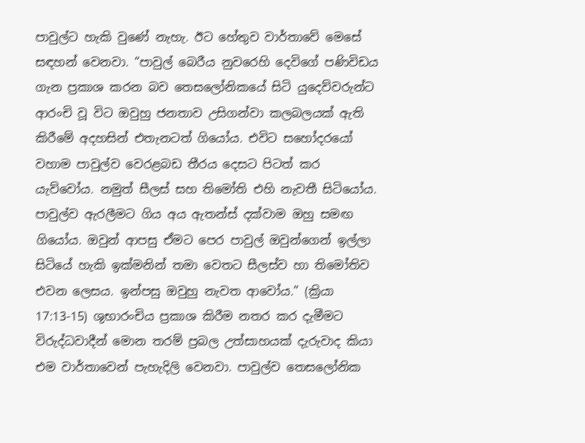පාවුල්ට හැකි වුණේ නැහැ. ඊට හේතුව වාර්තාවේ මෙසේ සඳහන් වෙනවා. “පාවුල් බෙරීය නුවරෙහි දෙවිගේ පණිවිඩය ගැන ප්‍රකාශ කරන බව තෙසලෝනිකයේ සිටි යුදෙව්වරුන්ට ආරංචි වූ විට ඔවුහු ජනතාව උසිගන්වා කලබලයක් ඇති කිරීමේ අදහසින් එතැනටත් ගියෝය. එවිට සහෝදරයෝ වහාම පාවුල්ව වෙරළබඩ තීරය දෙසට පිටත් කර යැව්වෝය. නමුත් සීලස් සහ තිමෝති එහි නැවතී සිටියෝය. පාවුල්ව ඇරලීමට ගිය අය ඇතන්ස් දක්වාම ඔහු සමඟ ගියෝය. ඔවුන් ආපසු ඒමට පෙර පාවුල් ඔවුන්ගෙන් ඉල්ලා සිටියේ හැකි ඉක්මනින් තමා වෙතට සීලස්ව හා තිමෝතිව එවන ලෙසය. ඉන්පසු ඔවුහු නැවත ආවෝය.” (ක්‍රියා 17:13-15) ශුභාරංචිය ප්‍රකාශ කිරීම නතර කර දැමීමට විරුද්ධවාදීන් මොන තරම් ප්‍රබල උත්සාහයක් දැරුවාද කියා එම වාර්තාවෙන් පැහැදිලි වෙනවා. පාවුල්ව තෙසලෝනික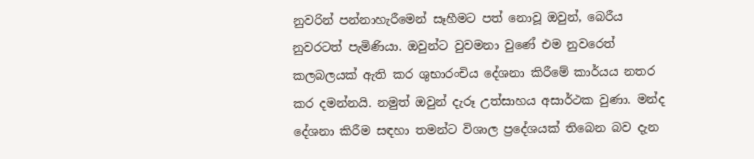නුවරින් පන්නාහැරීමෙන් සෑහීමට පත් නොවූ ඔවුන්, බෙරීය නුවරටත් පැමිණියා. ඔවුන්ට වුවමනා වුණේ එම නුවරෙත් කලබලයක් ඇති කර ශුභාරංචිය දේශනා කිරීමේ කාර්යය නතර කර දමන්නයි. නමුත් ඔවුන් දැරූ උත්සාහය අසාර්ථක වුණා. මන්ද දේශනා කිරීම සඳහා තමන්ට විශාල ප්‍රදේශයක් තිබෙන බව දැන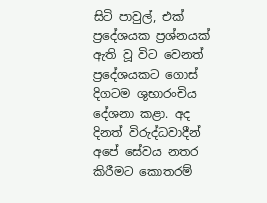සිටි පාවුල්, එක් ප්‍රදේශයක ප්‍රශ්නයක් ඇති වූ විට වෙනත් ප්‍රදේශයකට ගොස් දිගටම ශුභාරංචිය දේශනා කළා. අද දිනත් විරුද්ධවාදීන් අපේ සේවය නතර කිරීමට කොතරම්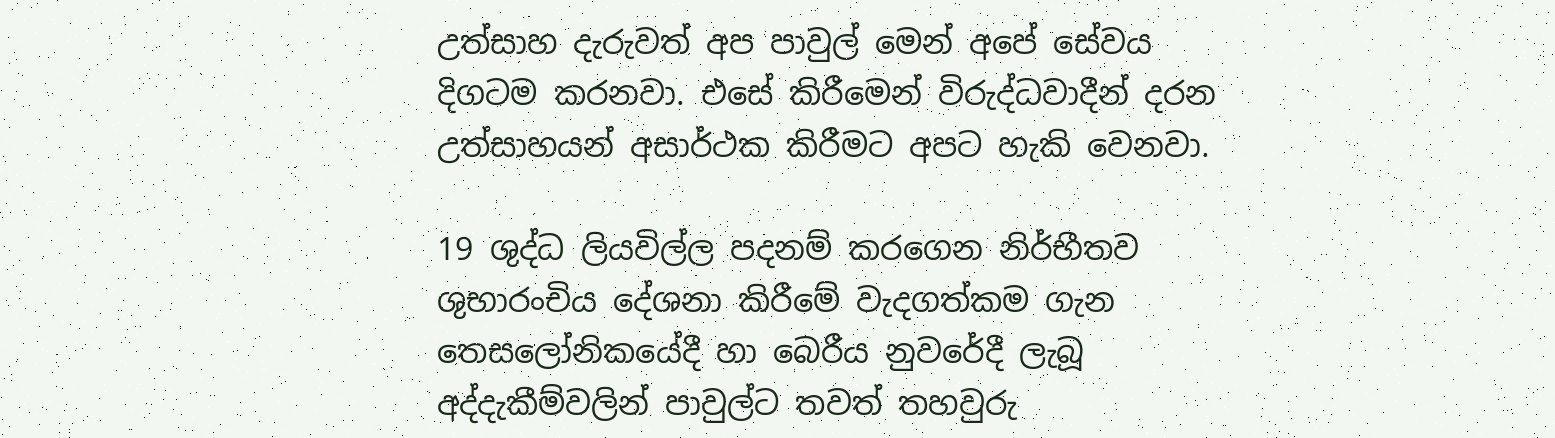උත්සාහ දැරුවත් අප පාවුල් මෙන් අපේ සේවය දිගටම කරනවා. එසේ කිරීමෙන් විරුද්ධවාදීන් දරන උත්සාහයන් අසාර්ථක කිරීමට අපට හැකි වෙනවා.

19 ශුද්ධ ලියවිල්ල පදනම් කරගෙන නිර්භීතව ශුභාරංචිය දේශනා කිරීමේ වැදගත්කම ගැන තෙසලෝනිකයේදී හා බෙරීය නුවරේදී ලැබූ අද්දැකීම්වලින් පාවුල්ට තවත් තහවුරු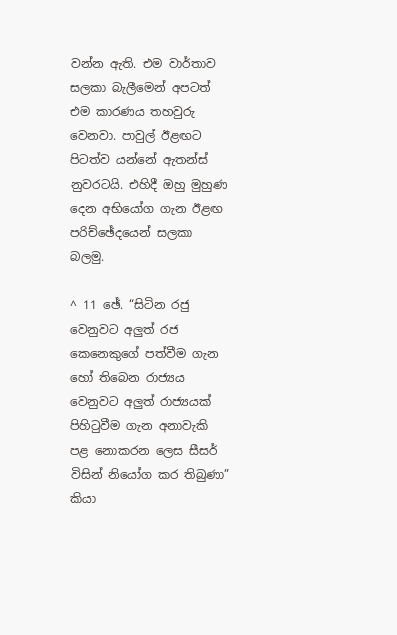වන්න ඇති. එම වාර්තාව සලකා බැලීමෙන් අපටත් එම කාරණය තහවුරු වෙනවා. පාවුල් ඊළඟට පිටත්ව යන්නේ ඇතන්ස් නුවරටයි. එහිදී ඔහු මුහුණ දෙන අභියෝග ගැන ඊළඟ පරිච්ඡේදයෙන් සලකා බලමු.

^ 11 ඡේ. “සිටින රජු වෙනුවට අලුත් රජ කෙනෙකුගේ පත්වීම ගැන හෝ තිබෙන රාජ්‍යය වෙනුවට අලුත් රාජ්‍යයක් පිහිටුවීම ගැන අනාවැකි පළ නොකරන ලෙස සීසර් විසින් නියෝග කර තිබුණා” කියා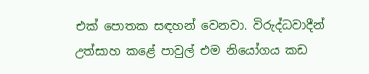එක් පොතක සඳහන් වෙනවා. විරුද්ධවාදීන් උත්සාහ කළේ පාවුල් එම නියෝගය කඩ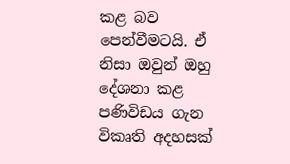කළ බව පෙන්වීමටයි. ඒ නිසා ඔවුන් ඔහු දේශනා කළ පණිවිඩය ගැන විකෘති අදහසක්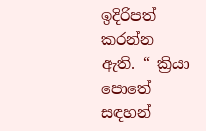ඉදිරිපත් කරන්න ඇති. “ ක්‍රියා පොතේ සඳහන්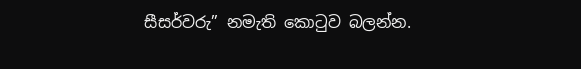සීසර්වරු” නමැති කොටුව බලන්න.